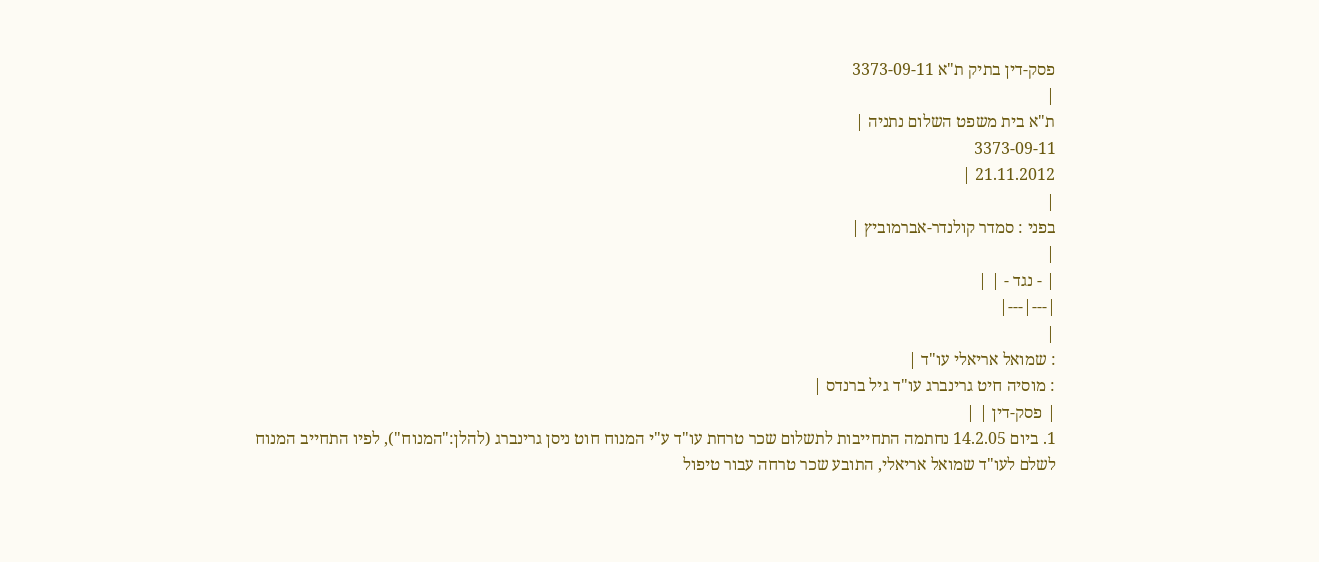פסק-דין בתיק ת"א 3373-09-11
|
ת"א בית משפט השלום נתניה |
3373-09-11
21.11.2012 |
|
בפני : סמדר קולנדר-אברמוביץ |
|
| - נגד - | |
|---|---|
|
: שמואל אריאלי עו"ד |
: מוסיה חיט גרינברג עו"ד גיל ברנדס |
| פסק-דין | |
1. ביום 14.2.05 נחתמה התחייבות לתשלום שכר טרחת עו"ד ע"י המנוח חוט ניסן גרינברג (להלן:"המנוח"), לפיו התחייב המנוח לשלם לעו"ד שמואל אריאלי, התובע שכר טרחה עבור טיפול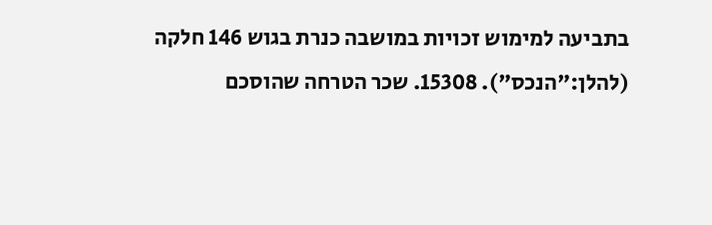בתביעה למימוש זכויות במושבה כנרת בגוש 146 חלקה (להלן:"הנכס"). 15308. שכר הטרחה שהוסכם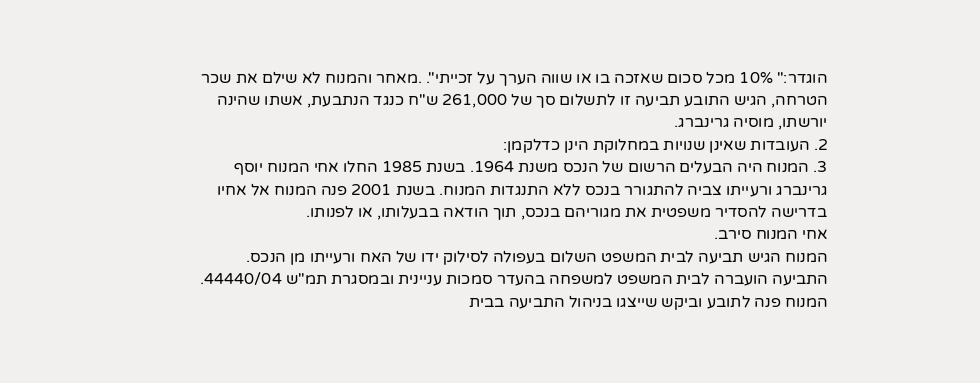הוגדר:" 10% מכל סכום שאזכה בו או שווה הערך על זכייתי". .מאחר והמנוח לא שילם את שכר הטרחה, הגיש התובע תביעה זו לתשלום סך של 261,000 ש"ח כנגד הנתבעת, אשתו שהינה יורשתו, מוסיה גרינברג.
2. העובדות שאינן שנויות במחלוקת הינן כדלקמן:
3. המנוח היה הבעלים הרשום של הנכס משנת 1964. בשנת 1985 החלו אחי המנוח יוסף גרינברג ורעייתו צביה להתגורר בנכס ללא התנגדות המנוח. בשנת 2001 פנה המנוח אל אחיו בדרישה להסדיר משפטית את מגוריהם בנכס, תוך הודאה בבעלותו, או לפנותו.
אחי המנוח סירב.
המנוח הגיש תביעה לבית המשפט השלום בעפולה לסילוק ידו של האח ורעייתו מן הנכס. התביעה הועברה לבית המשפט למשפחה בהעדר סמכות עניינית ובמסגרת תמ"ש 44440/04.
המנוח פנה לתובע וביקש שייצגו בניהול התביעה בבית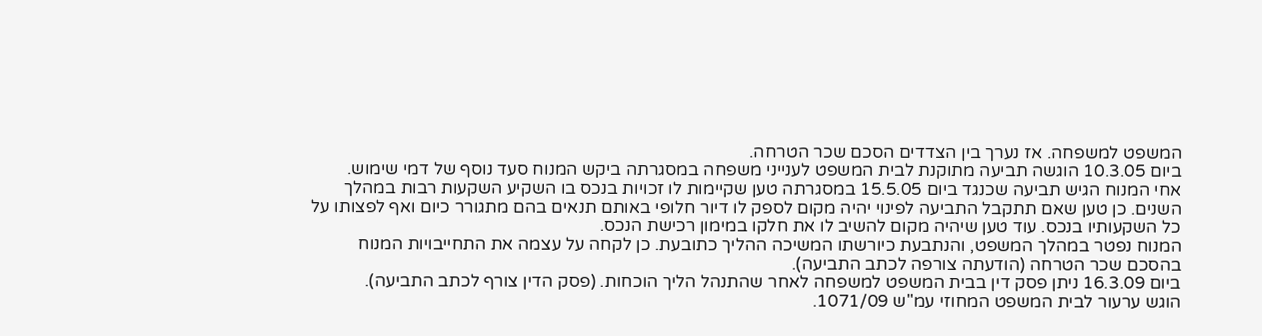המשפט למשפחה. אז נערך בין הצדדים הסכם שכר הטרחה.
ביום 10.3.05 הוגשה תביעה מתוקנת לבית המשפט לענייני משפחה במסגרתה ביקש המנוח סעד נוסף של דמי שימוש.
אחי המנוח הגיש תביעה שכנגד ביום 15.5.05 במסגרתה טען שקיימות לו זכויות בנכס בו השקיע השקעות רבות במהלך השנים. כן טען שאם תתקבל התביעה לפינוי יהיה מקום לספק לו דיור חלופי באותם תנאים בהם מתגורר כיום ואף לפצותו על כל השקעותיו בנכס. עוד טען שיהיה מקום להשיב לו את חלקו במימון רכישת הנכס.
המנוח נפטר במהלך המשפט, והנתבעת כיורשתו המשיכה ההליך כתובעת. כן לקחה על עצמה את התחייבויות המנוח בהסכם שכר הטרחה (הודעתה צורפה לכתב התביעה).
ביום 16.3.09 ניתן פסק דין בבית המשפט למשפחה לאחר שהתנהל הליך הוכחות. (פסק הדין צורף לכתב התביעה).
הוגש ערעור לבית המשפט המחוזי עמ"ש 1071/09.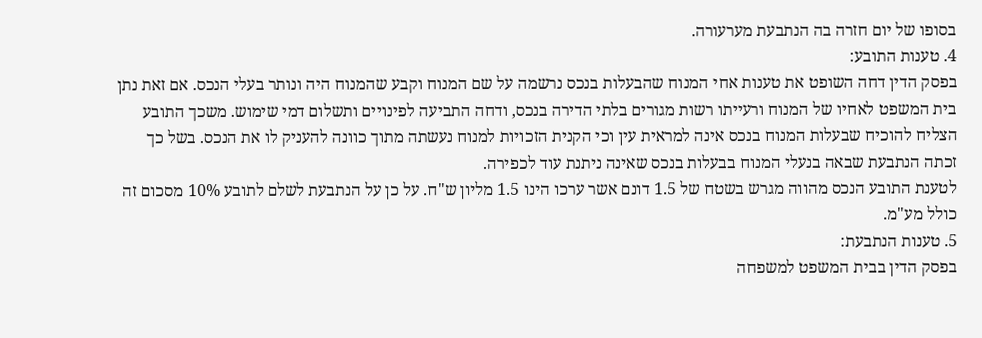בסופו של יום חזרה בה הנתבעת מערעורה.
4. טענות התובע:
בפסק הדין דחה השופט את טענות אחי המנוח שהבעלות בנכס נרשמה על שם המנוח וקבע שהמנוח היה ונותר בעלי הנכס. אם זאת נתן בית המשפט לאחיו של המנוח ורעייתו רשות מגורים בלתי הדירה בנכס, ודחה התביעה לפינויים ותשלום דמי שימוש. משכך התובע הצליח להוכיח שבעלות המנוח בנכס אינה למראית עין וכי הקנית הזכויות למנוח נעשתה מתוך כוונה להעניק לו את הנכס. בשל כך זכתה הנתבעת שבאה בנעלי המנוח בבעלות בנכס שאינה ניתנת עוד לכפירה.
לטענת התובע הנכס מהווה מגרש בשטח של 1.5 דונם אשר ערכו הינו 1.5 מליון ש"ח. על כן על הנתבעת לשלם לתובע 10% מסכום זה כולל מע"מ.
5. טענות הנתבעת:
בפסק הדין בבית המשפט למשפחה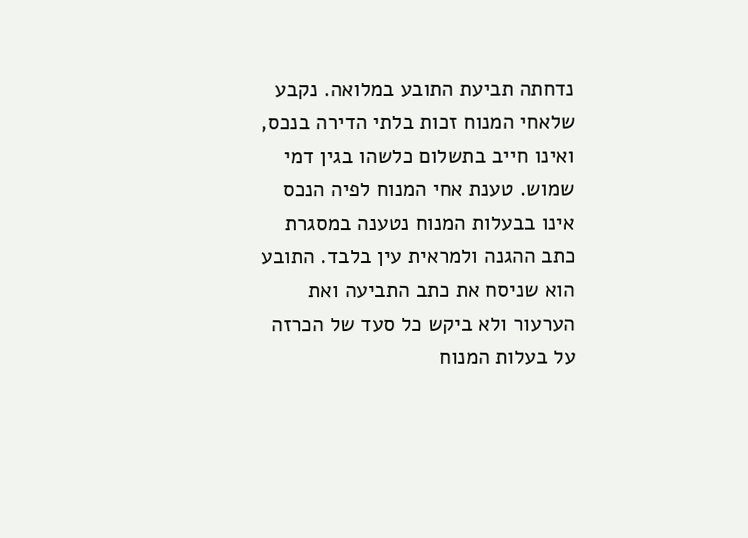נדחתה תביעת התובע במלואה. נקבע שלאחי המנוח זכות בלתי הדירה בנכס, ואינו חייב בתשלום כלשהו בגין דמי שמוש. טענת אחי המנוח לפיה הנכס אינו בבעלות המנוח נטענה במסגרת כתב ההגנה ולמראית עין בלבד. התובע הוא שניסח את כתב התביעה ואת הערעור ולא ביקש כל סעד של הכרזה על בעלות המנוח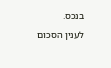בנכס.
לענין הסכום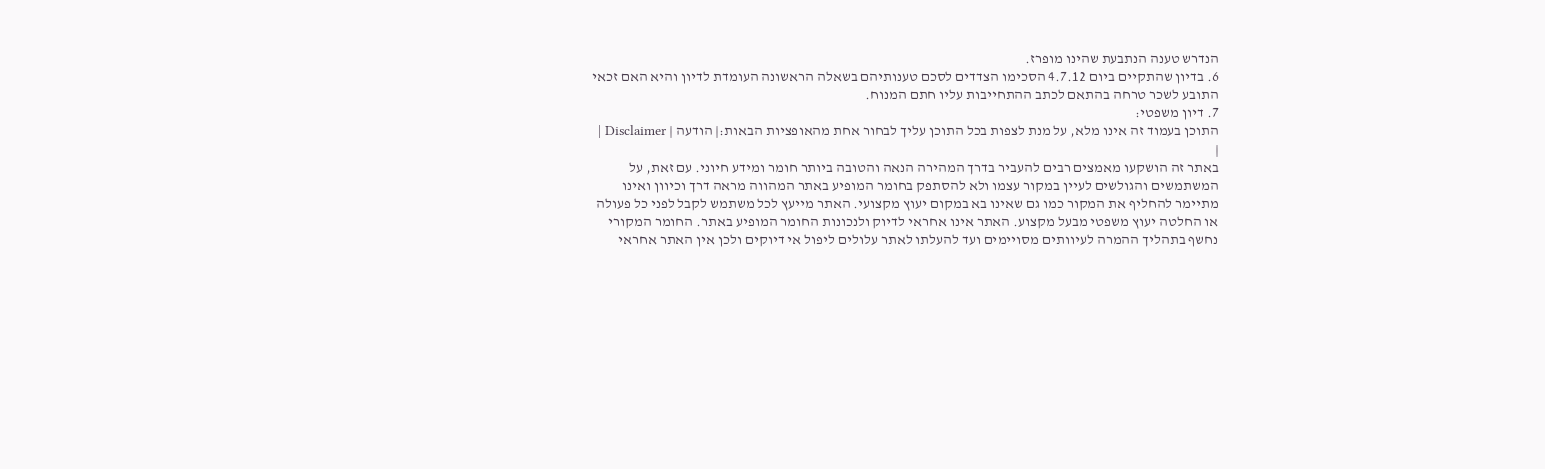הנדרש טענה הנתבעת שהינו מופרז.
6. בדיון שהתקיים ביום 4.7.12 הסכימו הצדדים לסכם טענותיהם בשאלה הראשונה העומדת לדיון והיא האם זכאי התובע לשכר טרחה בהתאם לכתב ההתחייבות עליו חתם המנוח.
7. דיון משפטי:
התוכן בעמוד זה אינו מלא, על מנת לצפות בכל התוכן עליך לבחור אחת מהאופציות הבאות:| הודעה | Disclaimer |
|
באתר זה הושקעו מאמצים רבים להעביר בדרך המהירה הנאה והטובה ביותר חומר ומידע חיוני. עם זאת, על המשתמשים והגולשים לעיין במקור עצמו ולא להסתפק בחומר המופיע באתר המהווה מראה דרך וכיוון ואינו מתיימר להחליף את המקור כמו גם שאינו בא במקום יעוץ מקצועי. האתר מייעץ לכל משתמש לקבל לפני כל פעולה או החלטה יעוץ משפטי מבעל מקצוע. האתר אינו אחראי לדיוק ולנכונות החומר המופיע באתר. החומר המקורי נחשף בתהליך ההמרה לעיוותים מסויימים ועד להעלתו לאתר עלולים ליפול אי דיוקים ולכן אין האתר אחראי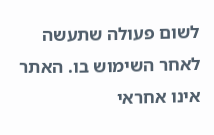לשום פעולה שתעשה לאחר השימוש בו. האתר אינו אחראי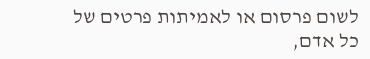לשום פרסום או לאמיתות פרטים של כל אדם,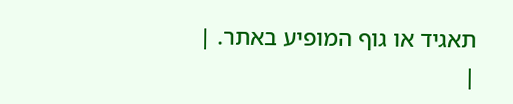תאגיד או גוף המופיע באתר. |
|